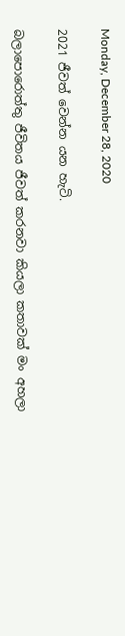Monday, December 28, 2020

2021 ජීවත් වෙන්න යන හැටි.

බලාපොරොත්තු ජීවිතය ජීවත් කරනවා කියලා කතාවක් මං අහලා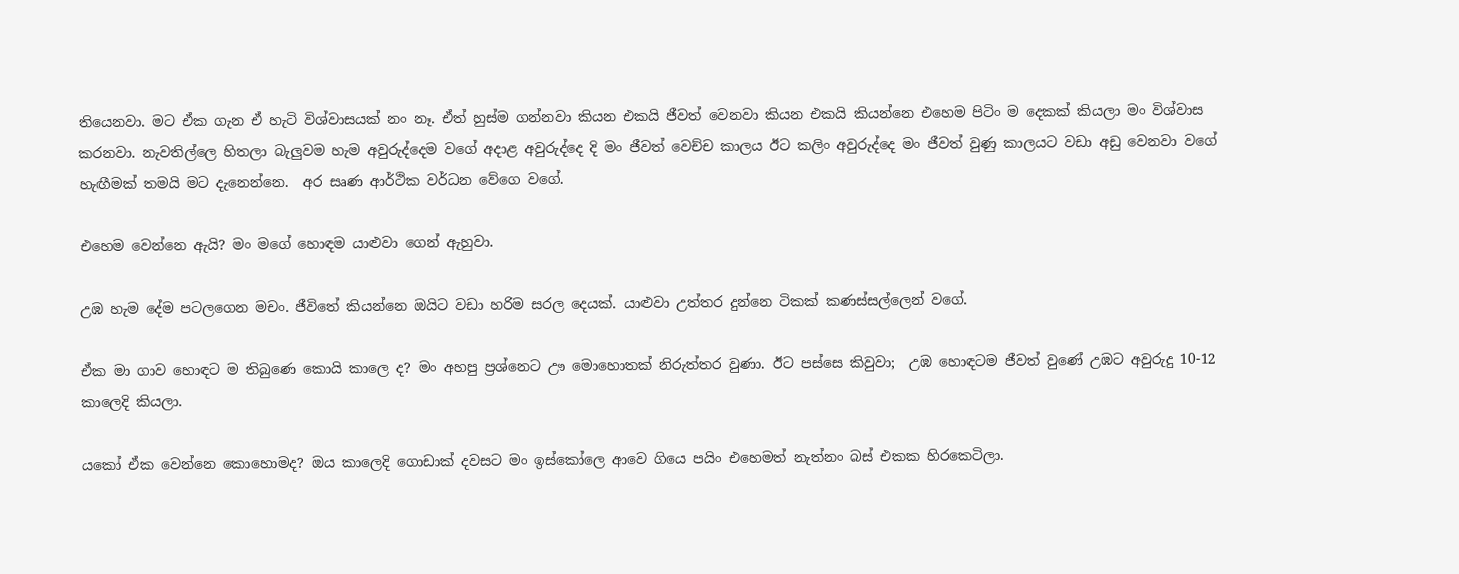තියෙනවා. මට ඒක ගැන ඒ හැටි විශ්වාසයක් නං නෑ. ඒත් හුස්ම ගන්නවා කියන එකයි ජීවත් වෙනවා කියන එකයි කියන්නෙ එහෙම පිටිං ම දෙකක් කියලා මං විශ්වාස කරනවා. නැවතිල්ලෙ හිතලා බැලුවම හැම අවුරුද්දෙම වගේ අදාළ අවුරුද්දෙ දි මං ජීවත් වෙච්ච කාලය ඊට කලිං අවුරුද්දෙ මං ජීවත් වුණු කාලයට වඩා අඩු වෙනවා වගේ හැඟීමක් තමයි මට දැනෙන්නෙ.  අර සෘණ ආර්ථික වර්ධන වේගෙ වගේ.

එහෙම වෙන්නෙ ඇයි? මං මගේ හොඳම යාළුවා ගෙන් ඇහුවා.

උඹ හැම දේම පටලගෙන මචං. ජීවිතේ කියන්නෙ ඔයිට වඩා හරිම සරල දෙයක්. යාළුවා උත්තර දුන්නෙ ටිකක් කණස්සල්ලෙන් වගේ.

ඒක මා ගාව හොඳට ම තිබුණෙ කොයි කාලෙ ද? මං අහපු ප්‍රශ්නෙට ඌ මොහොතක් නිරුත්තර වුණා. ඊට පස්සෙ කිවුවා;  උඹ හොඳටම ජීවත් වුණේ උඹට අවුරුදු 10-12 කාලෙදි කියලා.

යකෝ ඒක වෙන්නෙ කොහොමද? ඔය කාලෙදි ගොඩාක් දවසට මං ඉස්කෝලෙ ආවෙ ගියෙ පයිං එහෙමත් නැත්නං බස් එකක හිරකෙටිලා.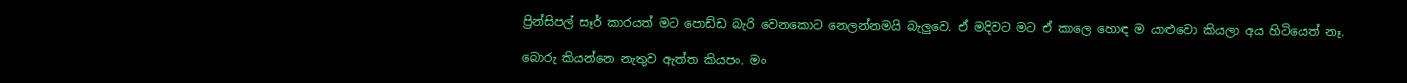ප්‍රින්සිපල් සෑර් කාරයත් මට පොඩ්ඩ බැරි වෙනකොට නෙලන්නමයි බැලුවෙ. ඒ මදිවට මට ඒ කාලෙ හොඳ ම යාළුවො කියලා අය හිටියෙත් නෑ.

බොරු කියන්නෙ නැතුව ඇත්ත කියපං. මං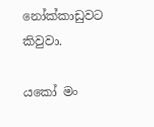නෝක්කාඩුවට කිවුවා.

යකෝ මං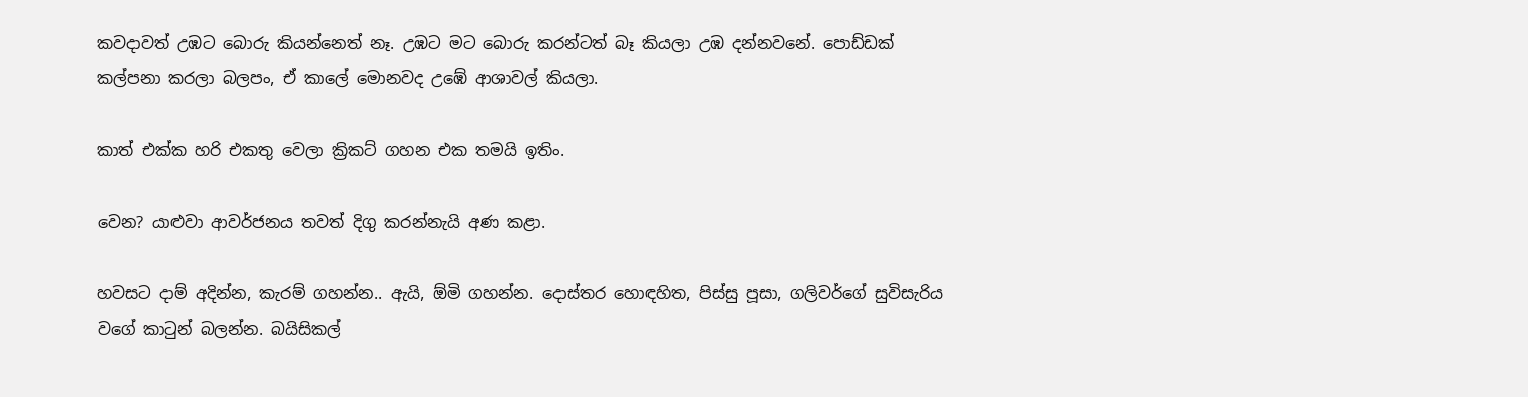කවදාවත් උඹට බොරු කියන්නෙත් නෑ. උඹට මට බොරු කරන්ටත් බෑ කියලා උඹ දන්නවනේ. පොඩ්ඩක් කල්පනා කරලා බලපං, ඒ කාලේ මොනවද උඹේ ආශාවල් කියලා.

කාත් එක්ක හරි එකතු වෙලා ක්‍රිකට් ගහන එක තමයි ඉතිං.

වෙන? යාළුවා ආවර්ජනය තවත් දිගු කරන්නැයි අණ කළා.

හවසට දාම් අදින්න, කැරම් ගහන්න.. ඇයි, ඕමි ගහන්න. දොස්තර හොඳහිත, පිස්සු පූසා, ගලිවර්ගේ සුවිසැරිය වගේ කාටුන් බලන්න. බයිසිකල්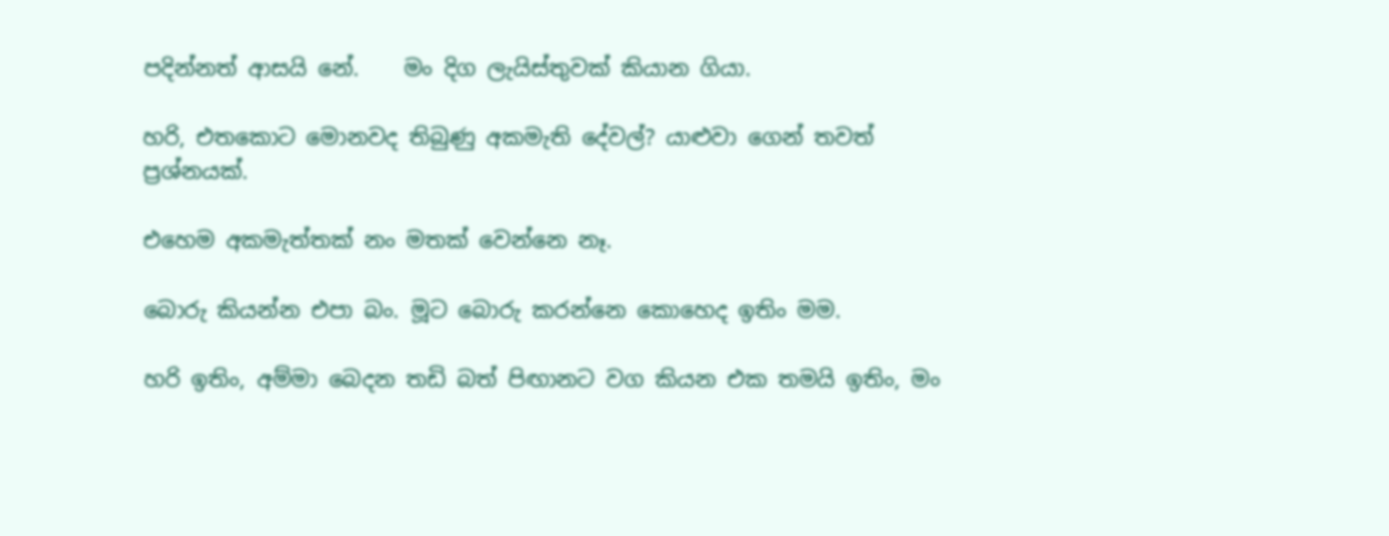පදින්නත් ආසයි නේ.    මං දිග ලැයිස්තුවක් කියාන ගියා.

හරි, එතකොට මොනවද තිබුණු අකමැති දේවල්? යාළුවා ගෙන් තවත් ප්‍රශ්නයක්.

එහෙම අකමැත්තක් නං මතක් වෙන්නෙ නෑ.

බොරු කියන්න එපා බං. මූට බොරු කරන්නෙ කොහෙද ඉතිං මම.

හරි ඉතිං, අම්මා බෙදන තඩි බත් පිඟානට වග කියන එක තමයි ඉතිං, මං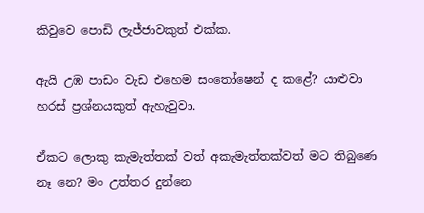කිවුවෙ පොඩි ලැජ්ජාවකුත් එක්ක.

ඇයි උඹ පාඩං වැඩ එහෙම සංතෝෂෙන් ද කළේ? යාළුවා හරස් ප්‍රශ්නයකුත් ඇහැවුවා.

ඒකට ලොකු කැමැත්තක් වත් අකැමැත්තක්වත් මට තිබුණෙ නෑ නෙ? මං උත්තර දුන්නෙ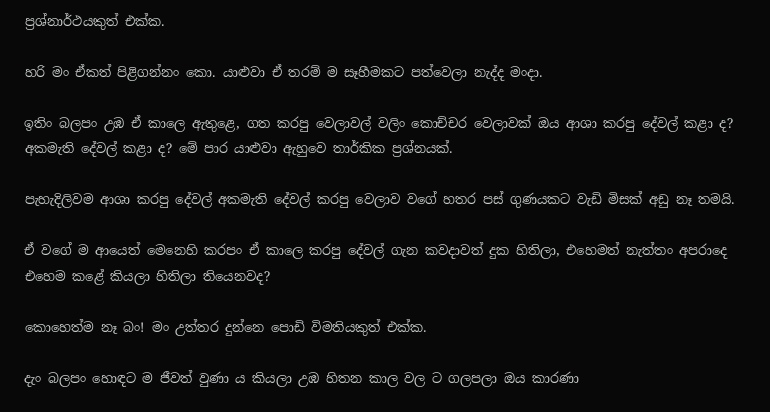ප්‍රශ්නාර්ථයකුත් එක්ක.

හරි මං ඒකත් පිළිගන්නං කො. යාළුවා ඒ තරම් ම සෑහීමකට පත්වෙලා නැද්ද මංදා.

ඉතිං බලපං උඹ ඒ කාලෙ ඇතුළෙ, ගත කරපු වෙලාවල් වලිං කොච්චර වෙලාවක් ඔය ආශා කරපු දේවල් කළා ද? අකමැති දේවල් කළා ද? මේ පාර යාළුවා ඇහුවෙ තාර්කික ප්‍රශ්නයක්.

පැහැදිලිවම ආශා කරපු දේවල් අකමැති දේවල් කරපු වෙලාව වගේ හතර පස් ගුණයකට වැඩි මිසක් අඩු නෑ තමයි.

ඒ වගේ ම ආයෙත් මෙනෙහි කරපං ඒ කාලෙ කරපු දේවල් ගැන කවදාවත් දුක හිතිලා, එහෙමත් නැත්තං අපරාදෙ එහෙම කළේ කියලා හිතිලා තියෙනවද?

කොහෙත්ම නෑ බං! මං උත්තර දුන්නෙ පොඩි විමතියකුත් එක්ක.

දැං බලපං හොඳට ම ජීවත් වුණා ය කියලා උඹ හිතන කාල වල ට ගලපලා ඔය කාරණා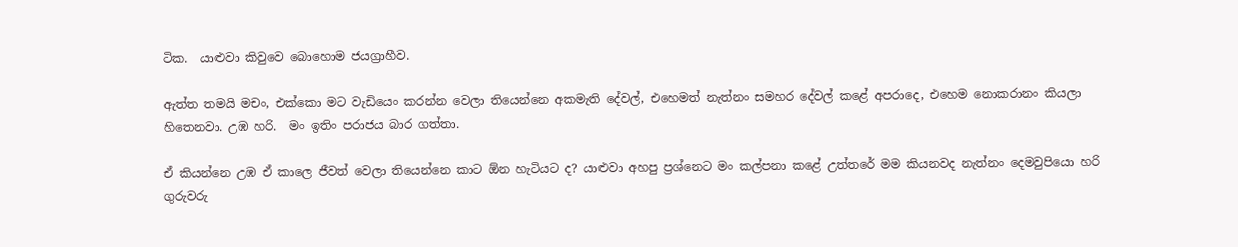ටික.  යාළුවා කිවුවෙ බොහොම ජයග්‍රාහීව.

ඇත්ත තමයි මචං, එක්කො මට වැඩියෙං කරන්න වෙලා තියෙන්නෙ අකමැති දේවල්, එහෙමත් නැත්නං සමහර දේවල් කළේ අපරාදෙ, එහෙම නොකරානං කියලා හිතෙනවා. උඹ හරි.  මං ඉතිං පරාජය බාර ගත්තා.

ඒ කියන්නෙ උඹ ඒ කාලෙ ජීවත් වෙලා තියෙන්නෙ කාට ඕන හැටියට ද? යාළුවා අහපු ප්‍රශ්නෙට මං කල්පනා කළේ උත්තරේ මම කියනවද නැත්නං දෙමවුපියො හරි ගුරුවරු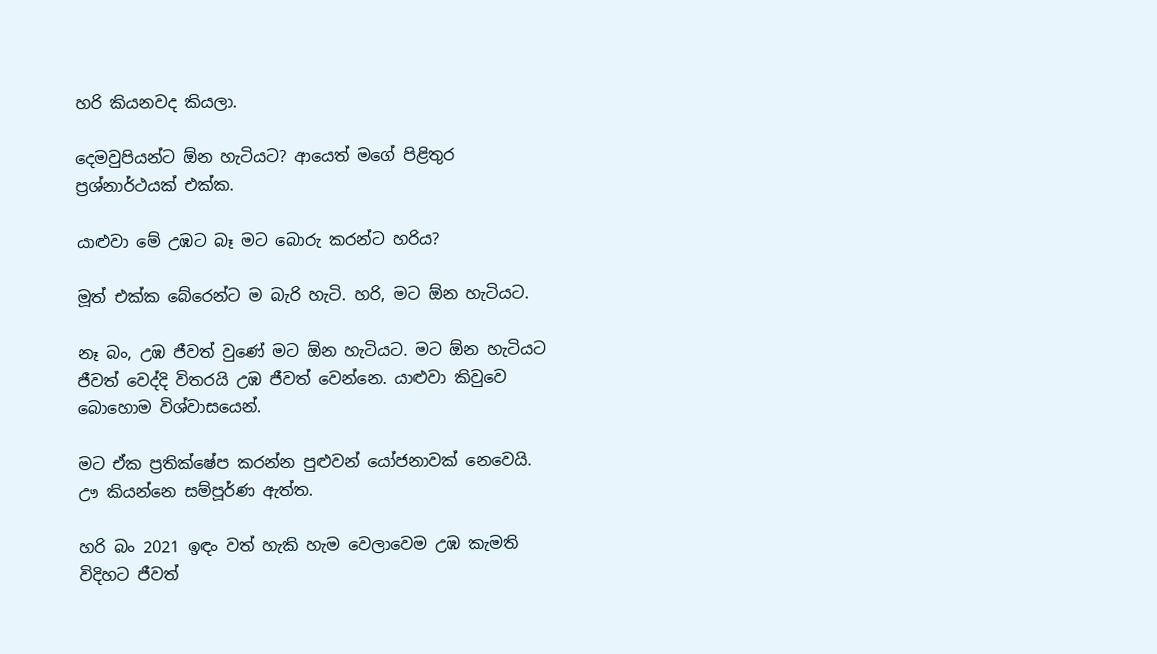හරි කියනවද කියලා.

දෙමවුපියන්ට ඕන හැටියට? ආයෙත් මගේ පිළිතුර ප්‍රශ්නාර්ථයක් එක්ක.

යාළුවා මේ උඹට බෑ මට බොරු කරන්ට හරිය?

මූත් එක්ක බේරෙන්ට ම බැරි හැටි. හරි, මට ඕන හැටියට.

නෑ බං, උඹ ජීවත් වුණේ මට ඕන හැටියට. මට ඕන හැටියට ජීවත් වෙද්දි විතරයි උඹ ජීවත් වෙන්නෙ. යාළුවා කිවුවෙ බොහොම විශ්වාසයෙන්.

මට ඒක ප්‍රතික්ෂේප කරන්න පුළුවන් යෝජනාවක් නෙවෙයි. ඌ කියන්නෙ සම්පූර්ණ ඇත්ත.

හරි බං 2021 ඉඳං වත් හැකි හැම වෙලාවෙම උඹ කැමති විදිහට ජීවත්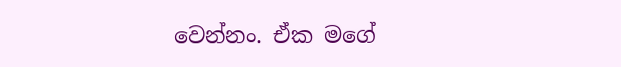වෙන්නං. ඒක මගේ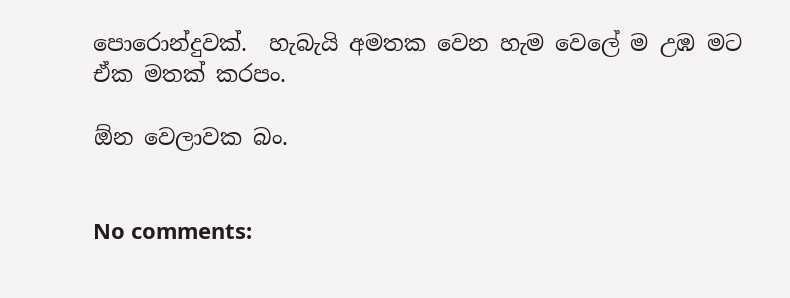පොරොන්දුවක්.  හැබැයි අමතක වෙන හැම වෙලේ ම උඹ මට ඒක මතක් කරපං.

ඕන වෙලාවක බං.


No comments: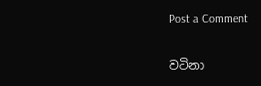Post a Comment

වටිනා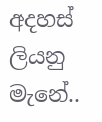අදහස් ලියනු මැනේ..